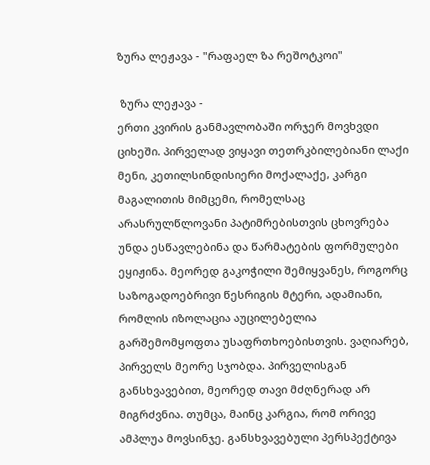ზურა ლეჟავა - "რაფაელ ზა რეშოტკოი"

 ზურა ლეჟავა -
ერთი კვირის განმავლობაში ორჯერ მოვხვდი ციხეში. პირველად ვიყავი თეთრკბილებიანი ლაქი მენი, კეთილსინდისიერი მოქალაქე, კარგი მაგალითის მიმცემი, რომელსაც არასრულწლოვანი პატიმრებისთვის ცხოვრება უნდა ესწავლებინა და წარმატების ფორმულები ეყიჟინა. მეორედ გაკოჭილი შემიყვანეს, როგორც საზოგადოებრივი წესრიგის მტერი, ადამიანი, რომლის იზოლაცია აუცილებელია გარშემომყოფთა უსაფრთხოებისთვის. ვაღიარებ, პირველს მეორე სჯობდა. პირველისგან განსხვავებით, მეორედ თავი მძღნერად არ მიგრძვნია. თუმცა, მაინც კარგია, რომ ორივე ამპლუა მოვსინჯე. განსხვავებული პერსპექტივა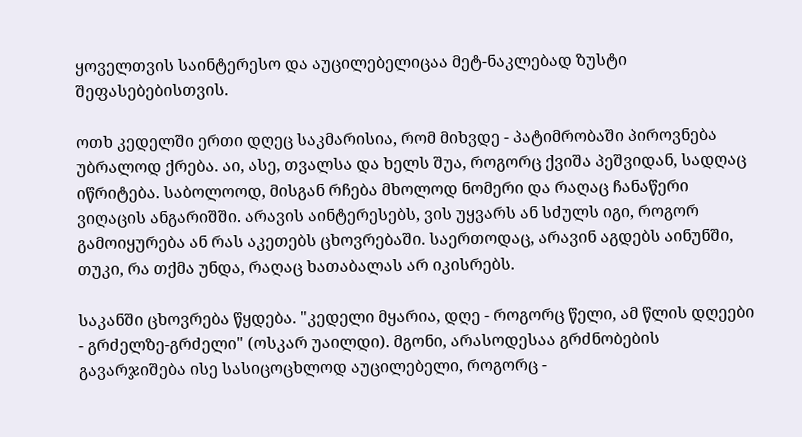ყოველთვის საინტერესო და აუცილებელიცაა მეტ-ნაკლებად ზუსტი შეფასებებისთვის.

ოთხ კედელში ერთი დღეც საკმარისია, რომ მიხვდე - პატიმრობაში პიროვნება უბრალოდ ქრება. აი, ასე, თვალსა და ხელს შუა, როგორც ქვიშა პეშვიდან, სადღაც იწრიტება. საბოლოოდ, მისგან რჩება მხოლოდ ნომერი და რაღაც ჩანაწერი ვიღაცის ანგარიშში. არავის აინტერესებს, ვის უყვარს ან სძულს იგი, როგორ გამოიყურება ან რას აკეთებს ცხოვრებაში. საერთოდაც, არავინ აგდებს აინუნში, თუკი, რა თქმა უნდა, რაღაც ხათაბალას არ იკისრებს.

საკანში ცხოვრება წყდება. "კედელი მყარია, დღე - როგორც წელი, ამ წლის დღეები - გრძელზე-გრძელი" (ოსკარ უაილდი). მგონი, არასოდესაა გრძნობების გავარჯიშება ისე სასიცოცხლოდ აუცილებელი, როგორც -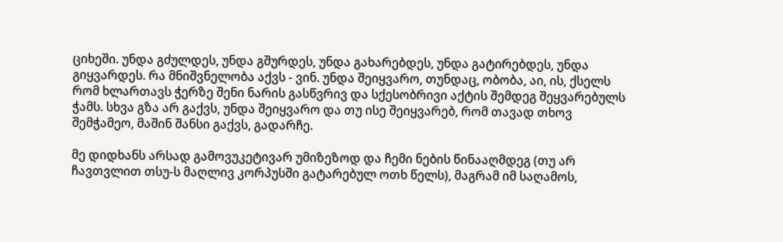ციხეში. უნდა გძულდეს, უნდა გშურდეს, უნდა გახარებდეს, უნდა გატირებდეს, უნდა გიყვარდეს. რა მნიშვნელობა აქვს - ვინ. უნდა შეიყვარო, თუნდაც, ობობა, აი, ის, ქსელს რომ ხლართავს ჭერზე შენი ნარის გასწვრივ და სქესობრივი აქტის შემდეგ შეყვარებულს ჭამს. სხვა გზა არ გაქვს, უნდა შეიყვარო და თუ ისე შეიყვარებ, რომ თავად თხოვ შემჭამეო, მაშინ შანსი გაქვს, გადარჩე.

მე დიდხანს არსად გამოვუკეტივარ უმიზეზოდ და ჩემი ნების წინააღმდეგ (თუ არ ჩავთვლით თსუ-ს მაღლივ კორპუსში გატარებულ ოთხ წელს), მაგრამ იმ საღამოს,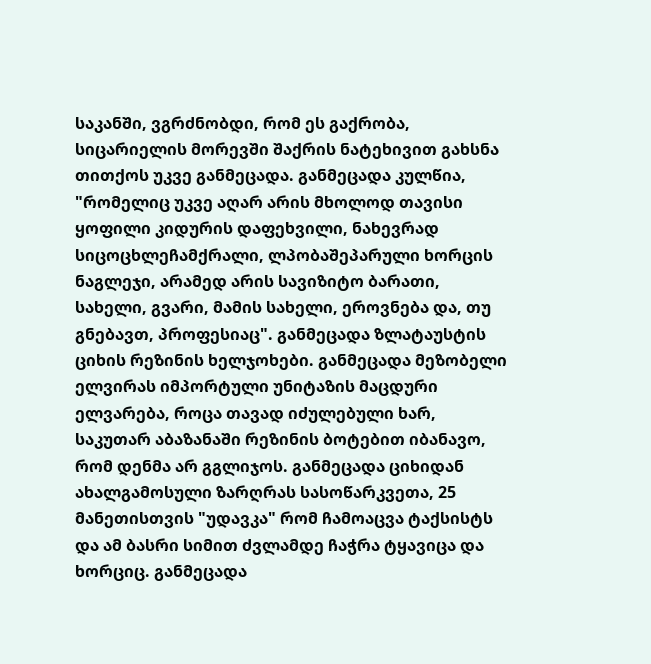საკანში, ვგრძნობდი, რომ ეს გაქრობა, სიცარიელის მორევში შაქრის ნატეხივით გახსნა თითქოს უკვე განმეცადა. განმეცადა კულწია, "რომელიც უკვე აღარ არის მხოლოდ თავისი ყოფილი კიდურის დაფეხვილი, ნახევრად სიცოცხლეჩამქრალი, ლპობაშეპარული ხორცის ნაგლეჯი, არამედ არის სავიზიტო ბარათი, სახელი, გვარი, მამის სახელი, ეროვნება და, თუ გნებავთ, პროფესიაც". განმეცადა ზლატაუსტის ციხის რეზინის ხელჯოხები. განმეცადა მეზობელი ელვირას იმპორტული უნიტაზის მაცდური ელვარება, როცა თავად იძულებული ხარ, საკუთარ აბაზანაში რეზინის ბოტებით იბანავო, რომ დენმა არ გგლიჯოს. განმეცადა ციხიდან ახალგამოსული ზარღრას სასოწარკვეთა, 25 მანეთისთვის "უდავკა" რომ ჩამოაცვა ტაქსისტს და ამ ბასრი სიმით ძვლამდე ჩაჭრა ტყავიცა და ხორციც. განმეცადა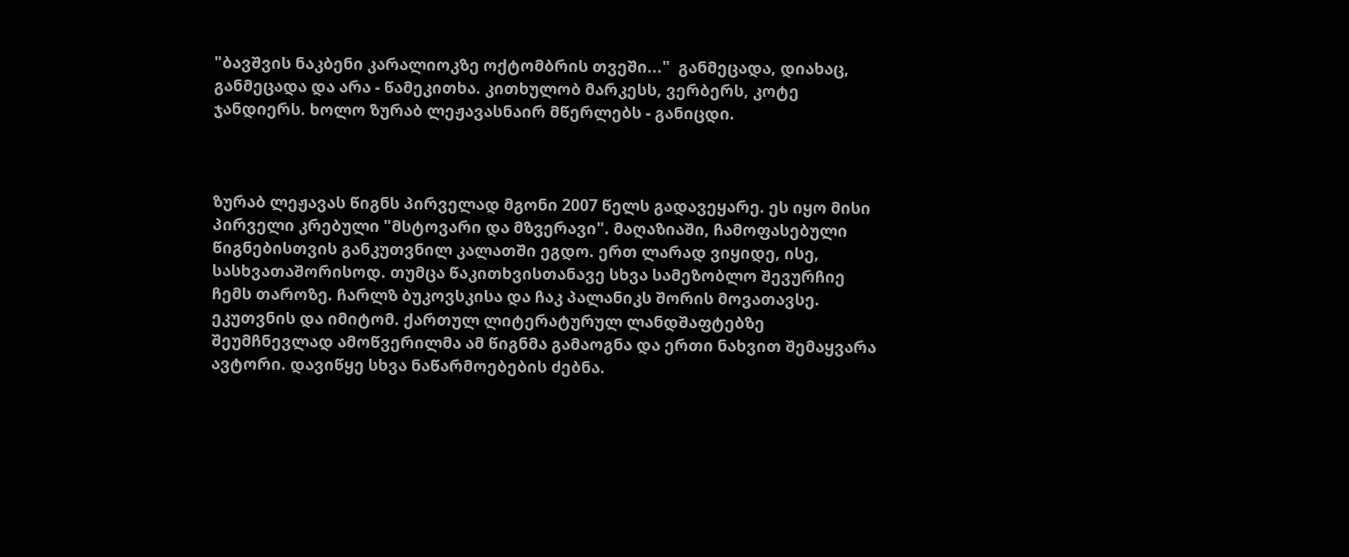"ბავშვის ნაკბენი კარალიოკზე ოქტომბრის თვეში..."  განმეცადა, დიახაც, განმეცადა და არა - წამეკითხა. კითხულობ მარკესს, ვერბერს, კოტე ჯანდიერს. ხოლო ზურაბ ლეჟავასნაირ მწერლებს - განიცდი.



ზურაბ ლეჟავას წიგნს პირველად მგონი 2007 წელს გადავეყარე. ეს იყო მისი პირველი კრებული "მსტოვარი და მზვერავი". მაღაზიაში, ჩამოფასებული წიგნებისთვის განკუთვნილ კალათში ეგდო. ერთ ლარად ვიყიდე, ისე, სასხვათაშორისოდ. თუმცა წაკითხვისთანავე სხვა სამეზობლო შევურჩიე ჩემს თაროზე. ჩარლზ ბუკოვსკისა და ჩაკ პალანიკს შორის მოვათავსე. ეკუთვნის და იმიტომ. ქართულ ლიტერატურულ ლანდშაფტებზე შეუმჩნევლად ამოწვერილმა ამ წიგნმა გამაოგნა და ერთი ნახვით შემაყვარა ავტორი. დავიწყე სხვა ნაწარმოებების ძებნა.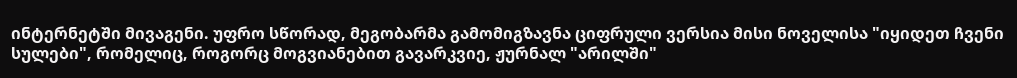ინტერნეტში მივაგენი. უფრო სწორად, მეგობარმა გამომიგზავნა ციფრული ვერსია მისი ნოველისა "იყიდეთ ჩვენი სულები", რომელიც, როგორც მოგვიანებით გავარკვიე, ჟურნალ "არილში"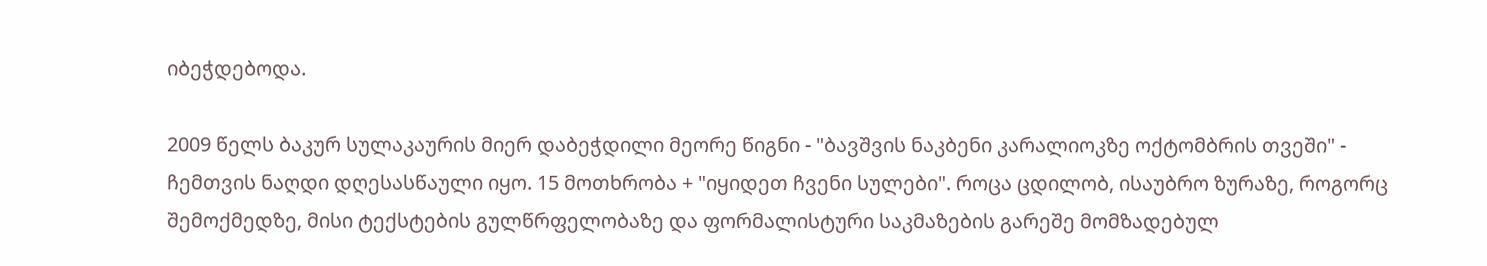იბეჭდებოდა.

2009 წელს ბაკურ სულაკაურის მიერ დაბეჭდილი მეორე წიგნი - "ბავშვის ნაკბენი კარალიოკზე ოქტომბრის თვეში" - ჩემთვის ნაღდი დღესასწაული იყო. 15 მოთხრობა + "იყიდეთ ჩვენი სულები". როცა ცდილობ, ისაუბრო ზურაზე, როგორც შემოქმედზე, მისი ტექსტების გულწრფელობაზე და ფორმალისტური საკმაზების გარეშე მომზადებულ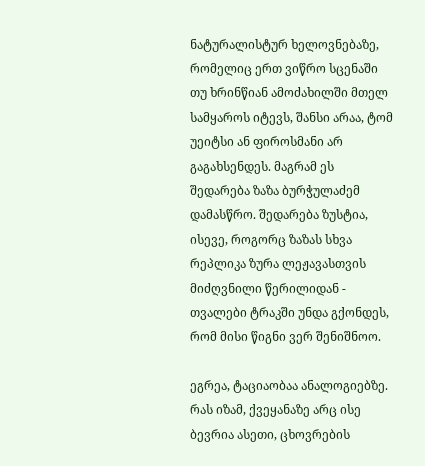ნატურალისტურ ხელოვნებაზე, რომელიც ერთ ვიწრო სცენაში თუ ხრინწიან ამოძახილში მთელ სამყაროს იტევს, შანსი არაა, ტომ უეიტსი ან ფიროსმანი არ გაგახსენდეს. მაგრამ ეს შედარება ზაზა ბურჭულაძემ დამასწრო. შედარება ზუსტია, ისევე, როგორც ზაზას სხვა რეპლიკა ზურა ლეჟავასთვის მიძღვნილი წერილიდან - თვალები ტრაკში უნდა გქონდეს, რომ მისი წიგნი ვერ შენიშნოო.

ეგრეა, ტაციაობაა ანალოგიებზე. რას იზამ, ქვეყანაზე არც ისე ბევრია ასეთი, ცხოვრების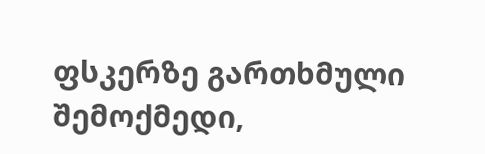ფსკერზე გართხმული შემოქმედი,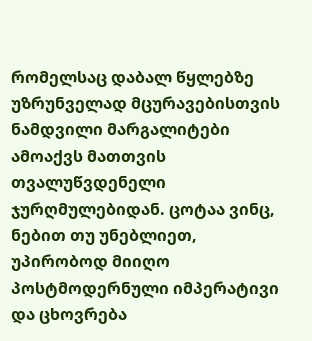რომელსაც დაბალ წყლებზე უზრუნველად მცურავებისთვის ნამდვილი მარგალიტები ამოაქვს მათთვის თვალუწვდენელი ჯურღმულებიდან. ცოტაა ვინც, ნებით თუ უნებლიეთ, უპირობოდ მიიღო პოსტმოდერნული იმპერატივი და ცხოვრება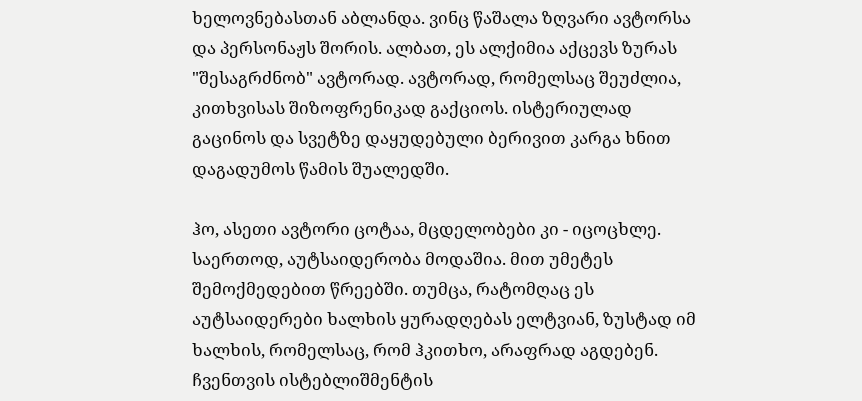ხელოვნებასთან აბლანდა. ვინც წაშალა ზღვარი ავტორსა და პერსონაჟს შორის. ალბათ, ეს ალქიმია აქცევს ზურას "შესაგრძნობ" ავტორად. ავტორად, რომელსაც შეუძლია, კითხვისას შიზოფრენიკად გაქციოს. ისტერიულად გაცინოს და სვეტზე დაყუდებული ბერივით კარგა ხნით დაგადუმოს წამის შუალედში.

ჰო, ასეთი ავტორი ცოტაა, მცდელობები კი - იცოცხლე. საერთოდ, აუტსაიდერობა მოდაშია. მით უმეტეს შემოქმედებით წრეებში. თუმცა, რატომღაც ეს აუტსაიდერები ხალხის ყურადღებას ელტვიან, ზუსტად იმ ხალხის, რომელსაც, რომ ჰკითხო, არაფრად აგდებენ. ჩვენთვის ისტებლიშმენტის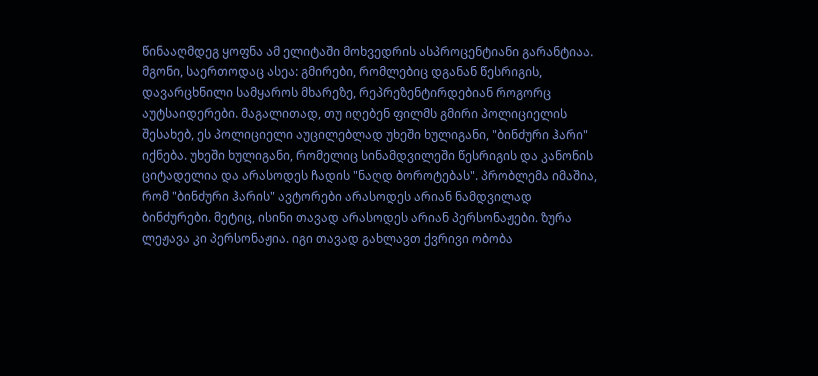წინააღმდეგ ყოფნა ამ ელიტაში მოხვედრის ასპროცენტიანი გარანტიაა. მგონი, საერთოდაც ასეა: გმირები, რომლებიც დგანან წესრიგის, დავარცხნილი სამყაროს მხარეზე, რეპრეზენტირდებიან როგორც აუტსაიდერები. მაგალითად, თუ იღებენ ფილმს გმირი პოლიციელის შესახებ, ეს პოლიციელი აუცილებლად უხეში ხულიგანი, "ბინძური ჰარი" იქნება. უხეში ხულიგანი, რომელიც სინამდვილეში წესრიგის და კანონის ციტადელია და არასოდეს ჩადის "ნაღდ ბოროტებას". პრობლემა იმაშია, რომ "ბინძური ჰარის" ავტორები არასოდეს არიან ნამდვილად ბინძურები. მეტიც, ისინი თავად არასოდეს არიან პერსონაჟები. ზურა ლეჟავა კი პერსონაჟია. იგი თავად გახლავთ ქვრივი ობობა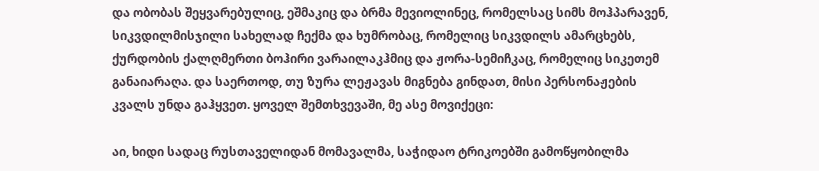და ობობას შეყვარებულიც, ეშმაკიც და ბრმა მევიოლინეც, რომელსაც სიმს მოჰპარავენ, სიკვდილმისჯილი სახელად ჩექმა და ხუმრობაც, რომელიც სიკვდილს ამარცხებს, ქურდობის ქალღმერთი ბოჰირი ვარაილაკჰმიც და ჟორა-სემიჩკაც, რომელიც სიკეთემ განაიარაღა. და საერთოდ, თუ ზურა ლეჟავას მიგნება გინდათ, მისი პერსონაჟების კვალს უნდა გაჰყვეთ. ყოველ შემთხვევაში, მე ასე მოვიქეცი:

აი, ხიდი სადაც რუსთაველიდან მომავალმა, საჭიდაო ტრიკოებში გამოწყობილმა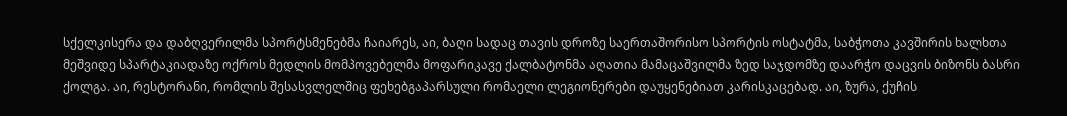სქელკისერა და დაბღვერილმა სპორტსმენებმა ჩაიარეს, აი, ბაღი სადაც თავის დროზე საერთაშორისო სპორტის ოსტატმა, საბჭოთა კავშირის ხალხთა მეშვიდე სპარტაკიადაზე ოქროს მედლის მომპოვებელმა მოფარიკავე ქალბატონმა აღათია მამაცაშვილმა ზედ საჯდომზე დაარჭო დაცვის ბიზონს ბასრი ქოლგა. აი, რესტორანი, რომლის შესასვლელშიც ფეხებგაპარსული რომაელი ლეგიონერები დაუყენებიათ კარისკაცებად. აი, ზურა, ქუჩის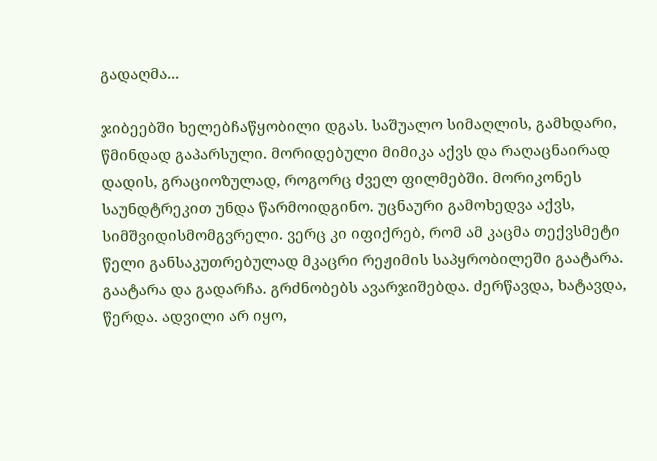გადაღმა...

ჯიბეებში ხელებჩაწყობილი დგას. საშუალო სიმაღლის, გამხდარი, წმინდად გაპარსული. მორიდებული მიმიკა აქვს და რაღაცნაირად დადის, გრაციოზულად, როგორც ძველ ფილმებში. მორიკონეს საუნდტრეკით უნდა წარმოიდგინო. უცნაური გამოხედვა აქვს, სიმშვიდისმომგვრელი. ვერც კი იფიქრებ, რომ ამ კაცმა თექვსმეტი წელი განსაკუთრებულად მკაცრი რეჟიმის საპყრობილეში გაატარა. გაატარა და გადარჩა. გრძნობებს ავარჯიშებდა. ძერწავდა, ხატავდა, წერდა. ადვილი არ იყო,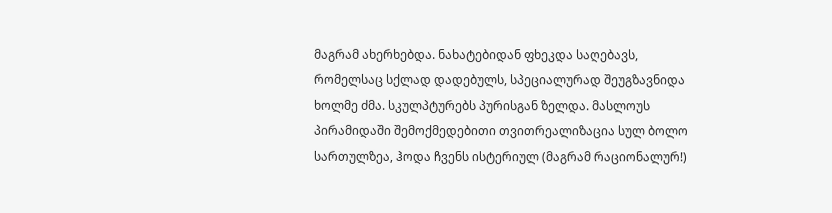მაგრამ ახერხებდა. ნახატებიდან ფხეკდა საღებავს, რომელსაც სქლად დადებულს, სპეციალურად შეუგზავნიდა ხოლმე ძმა. სკულპტურებს პურისგან ზელდა. მასლოუს პირამიდაში შემოქმედებითი თვითრეალიზაცია სულ ბოლო სართულზეა, ჰოდა ჩვენს ისტერიულ (მაგრამ რაციონალურ!)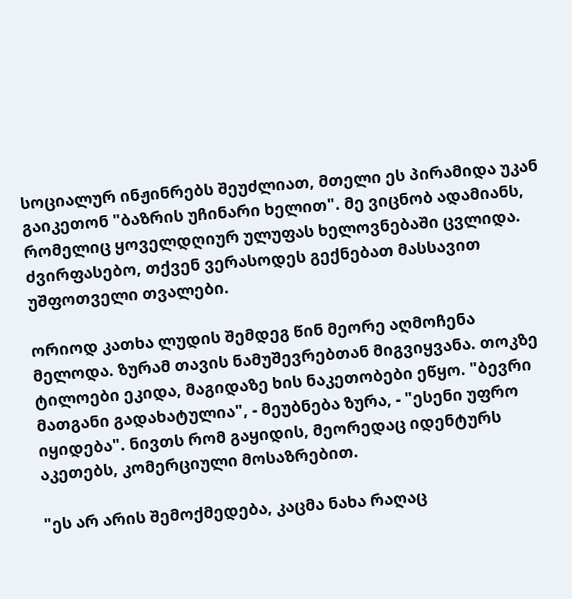სოციალურ ინჟინრებს შეუძლიათ, მთელი ეს პირამიდა უკან გაიკეთონ "ბაზრის უჩინარი ხელით". მე ვიცნობ ადამიანს, რომელიც ყოველდღიურ ულუფას ხელოვნებაში ცვლიდა. ძვირფასებო, თქვენ ვერასოდეს გექნებათ მასსავით უშფოთველი თვალები.

ორიოდ კათხა ლუდის შემდეგ წინ მეორე აღმოჩენა მელოდა. ზურამ თავის ნამუშევრებთან მიგვიყვანა. თოკზე ტილოები ეკიდა, მაგიდაზე ხის ნაკეთობები ეწყო. "ბევრი მათგანი გადახატულია", - მეუბნება ზურა, - "ესენი უფრო იყიდება". ნივთს რომ გაყიდის, მეორედაც იდენტურს აკეთებს, კომერციული მოსაზრებით.

"ეს არ არის შემოქმედება, კაცმა ნახა რაღაც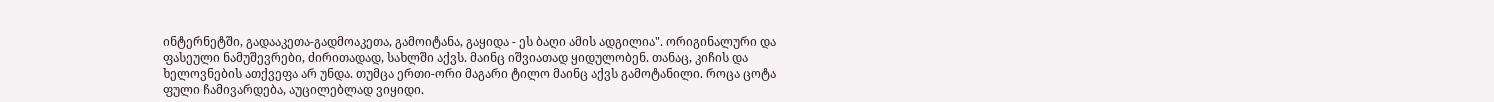ინტერნეტში, გადააკეთა-გადმოაკეთა, გამოიტანა, გაყიდა - ეს ბაღი ამის ადგილია". ორიგინალური და ფასეული ნამუშევრები, ძირითადად, სახლში აქვს. მაინც იშვიათად ყიდულობენ. თანაც, კიჩის და ხელოვნების ათქვეფა არ უნდა. თუმცა ერთი-ორი მაგარი ტილო მაინც აქვს გამოტანილი. როცა ცოტა ფული ჩამივარდება, აუცილებლად ვიყიდი.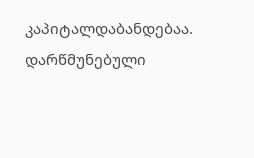კაპიტალდაბანდებაა. დარწმუნებული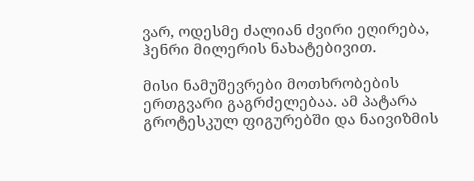ვარ, ოდესმე ძალიან ძვირი ეღირება, ჰენრი მილერის ნახატებივით.

მისი ნამუშევრები მოთხრობების ერთგვარი გაგრძელებაა. ამ პატარა გროტესკულ ფიგურებში და ნაივიზმის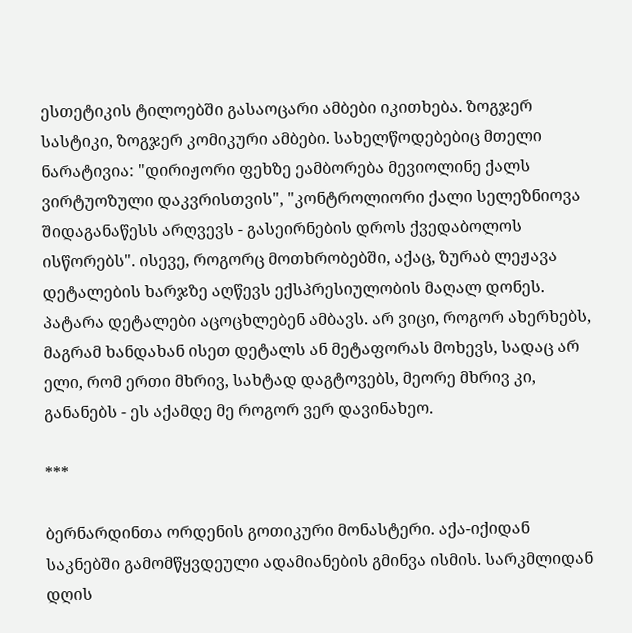ესთეტიკის ტილოებში გასაოცარი ამბები იკითხება. ზოგჯერ სასტიკი, ზოგჯერ კომიკური ამბები. სახელწოდებებიც მთელი ნარატივია: "დირიჟორი ფეხზე ეამბორება მევიოლინე ქალს ვირტუოზული დაკვრისთვის", "კონტროლიორი ქალი სელეზნიოვა შიდაგანაწესს არღვევს - გასეირნების დროს ქვედაბოლოს ისწორებს". ისევე, როგორც მოთხრობებში, აქაც, ზურაბ ლეჟავა დეტალების ხარჯზე აღწევს ექსპრესიულობის მაღალ დონეს. პატარა დეტალები აცოცხლებენ ამბავს. არ ვიცი, როგორ ახერხებს, მაგრამ ხანდახან ისეთ დეტალს ან მეტაფორას მოხევს, სადაც არ ელი, რომ ერთი მხრივ, სახტად დაგტოვებს, მეორე მხრივ კი, განანებს - ეს აქამდე მე როგორ ვერ დავინახეო.

***

ბერნარდინთა ორდენის გოთიკური მონასტერი. აქა-იქიდან საკნებში გამომწყვდეული ადამიანების გმინვა ისმის. სარკმლიდან დღის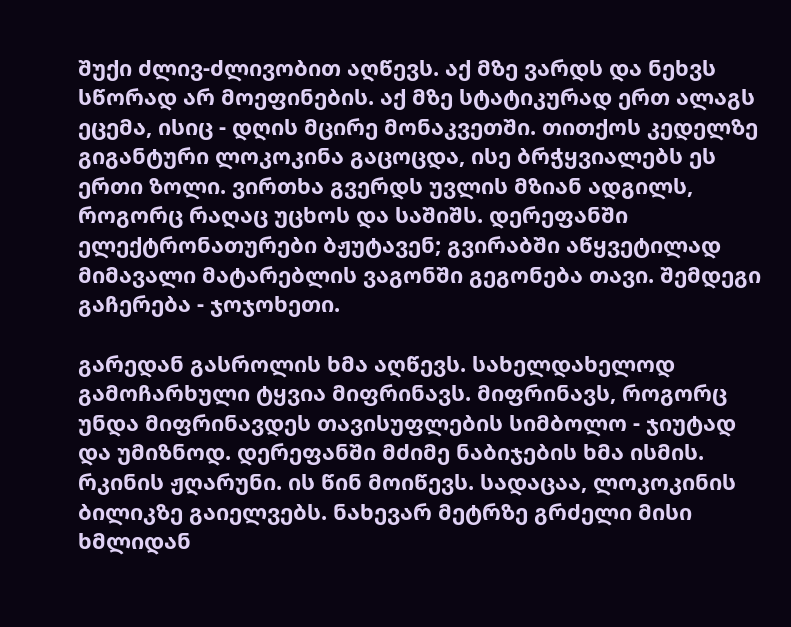შუქი ძლივ-ძლივობით აღწევს. აქ მზე ვარდს და ნეხვს სწორად არ მოეფინების. აქ მზე სტატიკურად ერთ ალაგს ეცემა, ისიც - დღის მცირე მონაკვეთში. თითქოს კედელზე გიგანტური ლოკოკინა გაცოცდა, ისე ბრჭყვიალებს ეს ერთი ზოლი. ვირთხა გვერდს უვლის მზიან ადგილს, როგორც რაღაც უცხოს და საშიშს. დერეფანში ელექტრონათურები ბჟუტავენ; გვირაბში აწყვეტილად მიმავალი მატარებლის ვაგონში გეგონება თავი. შემდეგი გაჩერება - ჯოჯოხეთი.

გარედან გასროლის ხმა აღწევს. სახელდახელოდ გამოჩარხული ტყვია მიფრინავს. მიფრინავს, როგორც უნდა მიფრინავდეს თავისუფლების სიმბოლო - ჯიუტად და უმიზნოდ. დერეფანში მძიმე ნაბიჯების ხმა ისმის. რკინის ჟღარუნი. ის წინ მოიწევს. სადაცაა, ლოკოკინის ბილიკზე გაიელვებს. ნახევარ მეტრზე გრძელი მისი ხმლიდან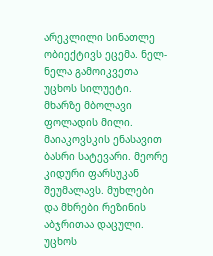არეკლილი სინათლე ობიექტივს ეცემა. ნელ-ნელა გამოიკვეთა უცხოს სილუეტი. მხარზე მბოლავი ფოლადის მილი. მაიაკოვსკის ენასავით ბასრი სატევარი. მეორე კიდური ფარსუკან შეუმალავს. მუხლები და მხრები რეზინის აბჯრითაა დაცული. უცხოს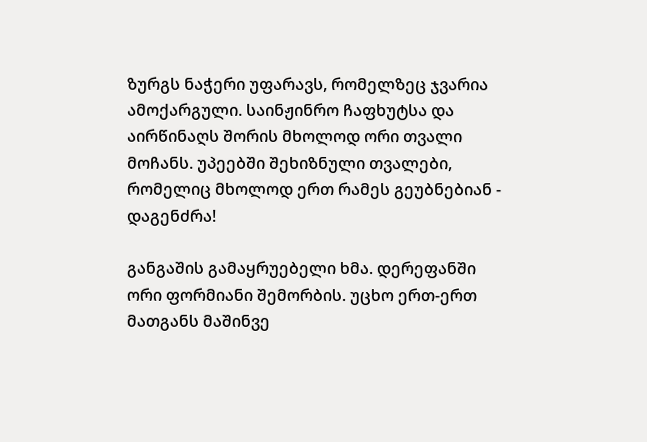ზურგს ნაჭერი უფარავს, რომელზეც ჯვარია ამოქარგული. საინჟინრო ჩაფხუტსა და აირწინაღს შორის მხოლოდ ორი თვალი მოჩანს. უპეებში შეხიზნული თვალები, რომელიც მხოლოდ ერთ რამეს გეუბნებიან - დაგენძრა!

განგაშის გამაყრუებელი ხმა. დერეფანში ორი ფორმიანი შემორბის. უცხო ერთ-ერთ მათგანს მაშინვე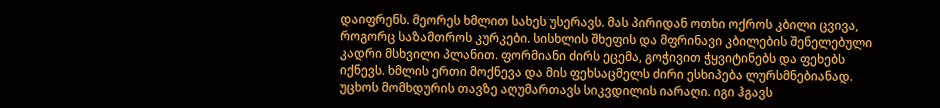დაიფრენს. მეორეს ხმლით სახეს უსერავს. მას პირიდან ოთხი ოქროს კბილი ცვივა, როგორც საზამთროს კურკები. სისხლის შხეფის და მფრინავი კბილების შენელებული კადრი მსხვილი პლანით. ფორმიანი ძირს ეცემა, გოჭივით ჭყვიტინებს და ფეხებს იქნევს. ხმლის ერთი მოქნევა და მის ფეხსაცმელს ძირი ესხიპება ლურსმნებიანად. უცხოს მომხდურის თავზე აღუმართავს სიკვდილის იარაღი. იგი ჰგავს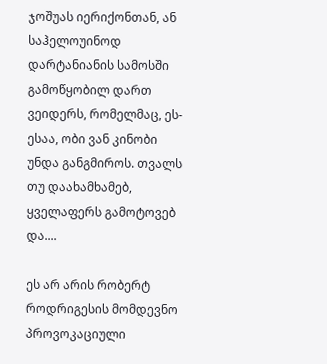ჯოშუას იერიქონთან, ან საჰელოუინოდ დარტანიანის სამოსში გამოწყობილ დართ ვეიდერს, რომელმაც, ეს-ესაა, ობი ვან კინობი უნდა განგმიროს. თვალს თუ დაახამხამებ, ყველაფერს გამოტოვებ და....

ეს არ არის რობერტ როდრიგესის მომდევნო პროვოკაციული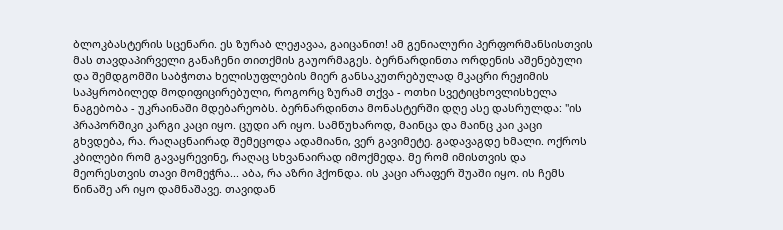ბლოკბასტერის სცენარი. ეს ზურაბ ლეჟავაა, გაიცანით! ამ გენიალური პერფორმანსისთვის მას თავდაპირველი განაჩენი თითქმის გაუორმაგეს. ბერნარდინთა ორდენის აშენებული და შემდგომში საბჭოთა ხელისუფლების მიერ განსაკუთრებულად მკაცრი რეჟიმის საპყრობილედ მოდიფიცირებული, როგორც ზურამ თქვა - ოთხი სვეტიცხოვლისხელა ნაგებობა - უკრაინაში მდებარეობს. ბერნარდინთა მონასტერში დღე ასე დასრულდა: "ის პრაპორშიკი კარგი კაცი იყო. ცუდი არ იყო. სამწუხაროდ, მაინცა და მაინც კაი კაცი გხვდება, რა. რაღაცნაირად შემეცოდა ადამიანი, ვერ გავიმეტე. გადავაგდე ხმალი. ოქროს კბილები რომ გავაყრევინე, რაღაც სხვანაირად იმოქმედა. მე რომ იმისთვის და მეორესთვის თავი მომეჭრა... აბა, რა აზრი ჰქონდა. ის კაცი არაფერ შუაში იყო. ის ჩემს წინაშე არ იყო დამნაშავე. თავიდან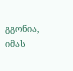გგონია, იმას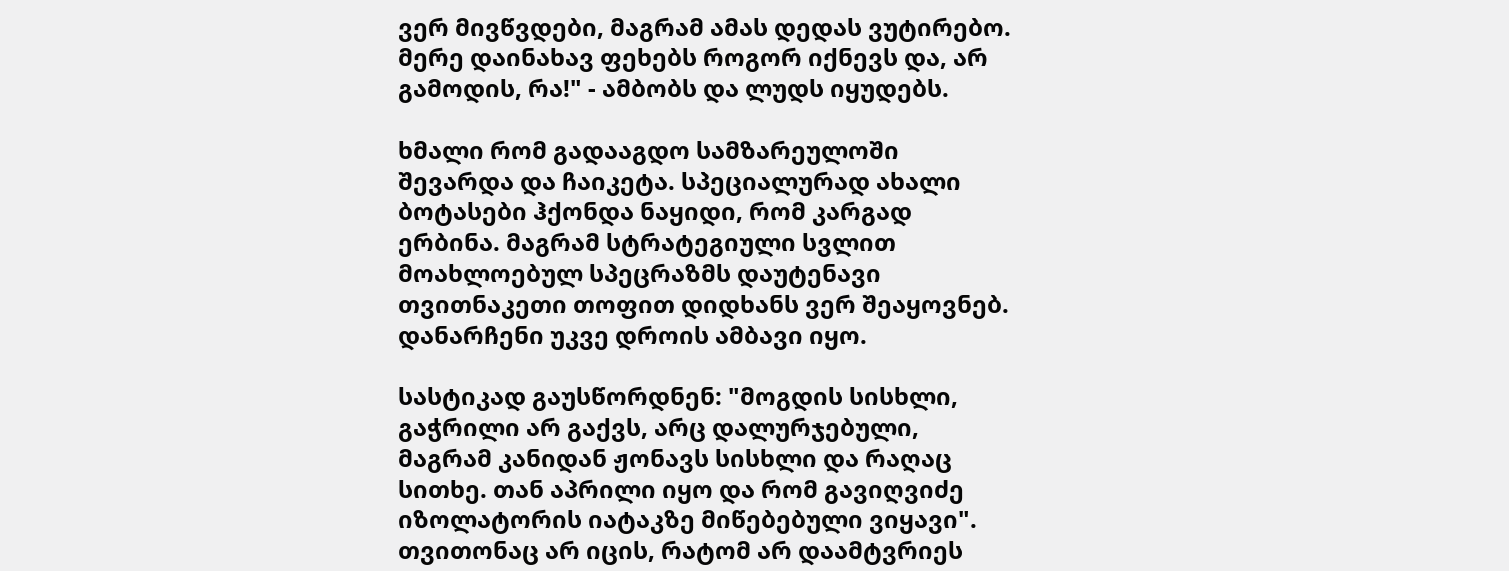ვერ მივწვდები, მაგრამ ამას დედას ვუტირებო. მერე დაინახავ ფეხებს როგორ იქნევს და, არ გამოდის, რა!" - ამბობს და ლუდს იყუდებს.

ხმალი რომ გადააგდო სამზარეულოში შევარდა და ჩაიკეტა. სპეციალურად ახალი ბოტასები ჰქონდა ნაყიდი, რომ კარგად ერბინა. მაგრამ სტრატეგიული სვლით მოახლოებულ სპეცრაზმს დაუტენავი თვითნაკეთი თოფით დიდხანს ვერ შეაყოვნებ. დანარჩენი უკვე დროის ამბავი იყო.

სასტიკად გაუსწორდნენ: "მოგდის სისხლი, გაჭრილი არ გაქვს, არც დალურჯებული, მაგრამ კანიდან ჟონავს სისხლი და რაღაც სითხე. თან აპრილი იყო და რომ გავიღვიძე იზოლატორის იატაკზე მიწებებული ვიყავი". თვითონაც არ იცის, რატომ არ დაამტვრიეს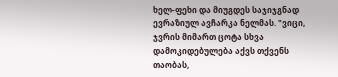ხელ-ფეხი და მიუგდეს საჯიჯგნად ევრაზიულ ავჩარკა ნელმას. "ვიცი, ჯვრის მიმართ ცოტა სხვა დამოკიდებულება აქვს თქვენს თაობას,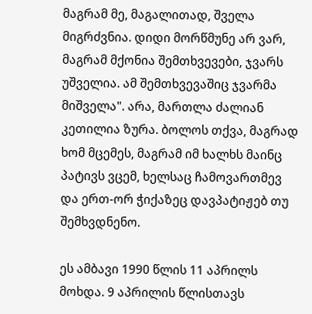მაგრამ მე, მაგალითად, შველა მიგრძვნია. დიდი მორწმუნე არ ვარ, მაგრამ მქონია შემთხვევები, ჯვარს უშველია. ამ შემთხვევაშიც ჯვარმა მიშველა". არა, მართლა ძალიან კეთილია ზურა. ბოლოს თქვა, მაგრად ხომ მცემეს, მაგრამ იმ ხალხს მაინც პატივს ვცემ, ხელსაც ჩამოვართმევ და ერთ-ორ ჭიქაზეც დავპატიჟებ თუ შემხვდნენო.

ეს ამბავი 1990 წლის 11 აპრილს მოხდა. 9 აპრილის წლისთავს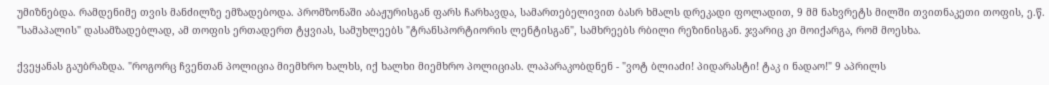უმიზნებდა. რამდენიმე თვის მანძილზე ემზადებოდა. პრომზონაში აბაჟურისგან ფარს ჩარხავდა, სამართებელივით ბასრ ხმალს დრეკადი ფოლადით, 9 მმ ნახვრეტს მილში თვითნაკეთი თოფის, ე.წ. "სამაპალის" დასამზადებლად, ამ თოფის ერთადერთ ტყვიას, სამუხლეებს "ტრანსპორტიორის ლენტისგან", სამხრეებს რბილი რეზინისგან. ჯვარიც კი მოიქარგა, რომ მოესხა.

ქვეყანას გაუბრაზდა. "როგორც ჩვენთან პოლიცია მიემხრო ხალხს, იქ ხალხი მიემხრო პოლიციას. ლაპარაკობდნენ - "ვოტ ბლიაძი! პიდარასტი! ტაკ ი ნადაო!" 9 აპრილს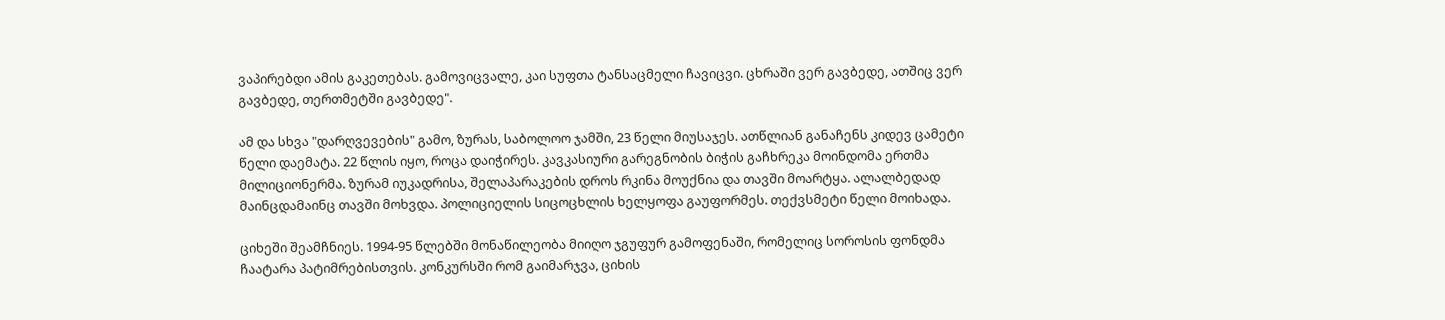ვაპირებდი ამის გაკეთებას. გამოვიცვალე, კაი სუფთა ტანსაცმელი ჩავიცვი. ცხრაში ვერ გავბედე, ათშიც ვერ გავბედე, თერთმეტში გავბედე".

ამ და სხვა "დარღვევების" გამო, ზურას, საბოლოო ჯამში, 23 წელი მიუსაჯეს. ათწლიან განაჩენს კიდევ ცამეტი წელი დაემატა. 22 წლის იყო, როცა დაიჭირეს. კავკასიური გარეგნობის ბიჭის გაჩხრეკა მოინდომა ერთმა მილიციონერმა. ზურამ იუკადრისა, შელაპარაკების დროს რკინა მოუქნია და თავში მოარტყა. ალალბედად მაინცდამაინც თავში მოხვდა. პოლიციელის სიცოცხლის ხელყოფა გაუფორმეს. თექვსმეტი წელი მოიხადა.

ციხეში შეამჩნიეს. 1994-95 წლებში მონაწილეობა მიიღო ჯგუფურ გამოფენაში, რომელიც სოროსის ფონდმა ჩაატარა პატიმრებისთვის. კონკურსში რომ გაიმარჯვა, ციხის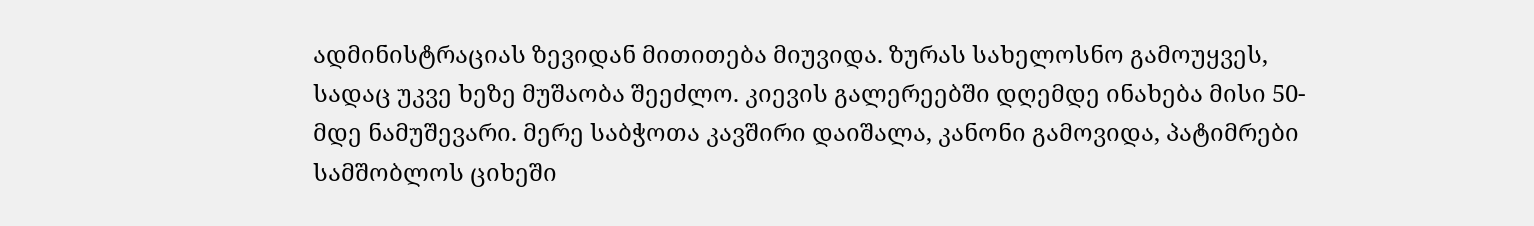ადმინისტრაციას ზევიდან მითითება მიუვიდა. ზურას სახელოსნო გამოუყვეს, სადაც უკვე ხეზე მუშაობა შეეძლო. კიევის გალერეებში დღემდე ინახება მისი 50-მდე ნამუშევარი. მერე საბჭოთა კავშირი დაიშალა, კანონი გამოვიდა, პატიმრები სამშობლოს ციხეში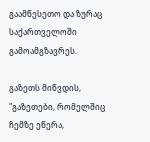გაამწესეთო და ზურაც საქართველოში გამოამგზავრეს.

გაზეთს მიწვდის, "გაზეთები, რომელშიც ჩემზე ეწერა,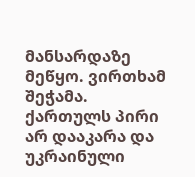მანსარდაზე მეწყო. ვირთხამ შეჭამა. ქართულს პირი არ დააკარა და უკრაინული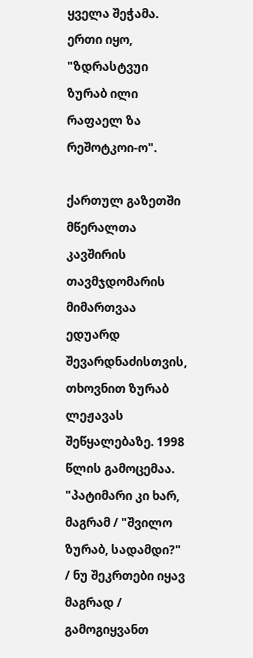ყველა შეჭამა. ერთი იყო, "ზდრასტვუი ზურაბ ილი რაფაელ ზა რეშოტკოი-ო".

ქართულ გაზეთში მწერალთა კავშირის თავმჯდომარის მიმართვაა ედუარდ შევარდნაძისთვის, თხოვნით ზურაბ ლეჟავას შეწყალებაზე. 1998 წლის გამოცემაა. "პატიმარი კი ხარ, მაგრამ / "შვილო ზურაბ, სადამდი?" / ნუ შეკრთები იყავ მაგრად / გამოგიყვანთ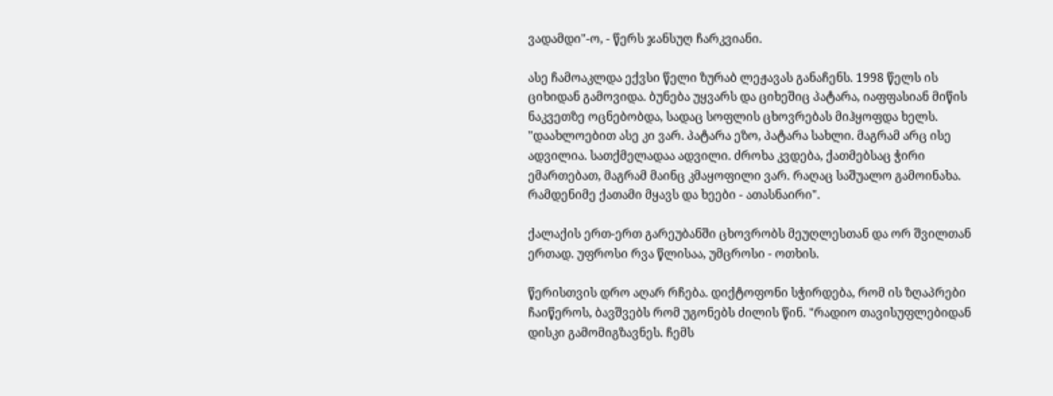ვადამდი"-ო, - წერს ჯანსუღ ჩარკვიანი.

ასე ჩამოაკლდა ექვსი წელი ზურაბ ლეჟავას განაჩენს. 1998 წელს ის ციხიდან გამოვიდა. ბუნება უყვარს და ციხეშიც პატარა, იაფფასიან მიწის ნაკვეთზე ოცნებობდა, სადაც სოფლის ცხოვრებას მიჰყოფდა ხელს. "დაახლოებით ასე კი ვარ. პატარა ეზო, პატარა სახლი. მაგრამ არც ისე ადვილია. სათქმელადაა ადვილი. ძროხა კვდება, ქათმებსაც ჭირი ემართებათ, მაგრამ მაინც კმაყოფილი ვარ. რაღაც საშუალო გამოინახა. რამდენიმე ქათამი მყავს და ხეები - ათასნაირი".

ქალაქის ერთ-ერთ გარეუბანში ცხოვრობს მეუღლესთან და ორ შვილთან ერთად. უფროსი რვა წლისაა, უმცროსი - ოთხის.

წერისთვის დრო აღარ რჩება. დიქტოფონი სჭირდება, რომ ის ზღაპრები ჩაიწეროს, ბავშვებს რომ უგონებს ძილის წინ. "რადიო თავისუფლებიდან დისკი გამომიგზავნეს. ჩემს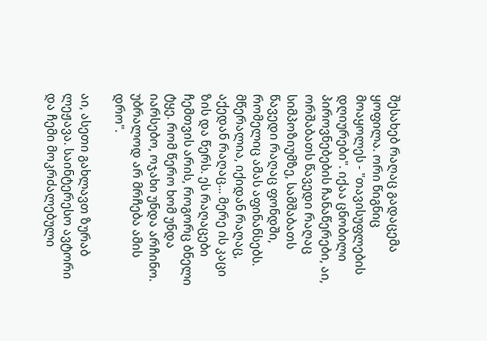შესახებ რაღაც გადაცემა ყოფილა. ორი წიგნიც მოაყოლეს - "თავისუფლების დღიურები". იქაა ცნობილი პიროვნებების ჩანაწერები, აი, ორშაბათს წავედი რაღაც სიმპოზიუმზე, სამშაბათს წავედი რაღაც ფონდში, რომელიც ამას აფინანსებს. მწერალია, იქიდან რაღაც, აქედან რაღაც... მერე ის კაცი ზის და წერს. ეს რაღაცები ჩემთვის არის, როგორც ბნელი ტყე. რომ წერო ხომ უნდა იარსებო, ოჯახი უნდა არჩინო. უბრალოდ არ მრჩება ამის დრო".

აი, ასეთი გახლავთ ზურაბ ლეჟავა. საინტერესო ავტორი და ჩემი მოკრძალებული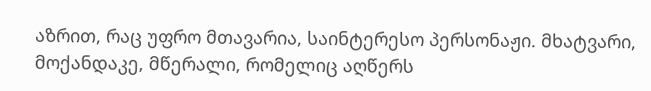აზრით, რაც უფრო მთავარია, საინტერესო პერსონაჟი. მხატვარი, მოქანდაკე, მწერალი, რომელიც აღწერს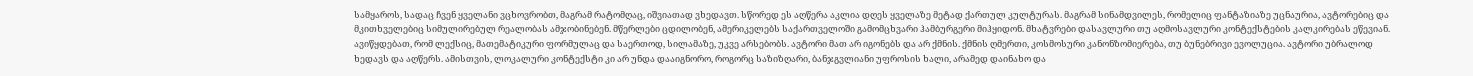სამყაროს, სადაც ჩვენ ყველანი ვცხოვრობთ, მაგრამ რატომღაც, იშვიათად ვხედავთ. სწორედ ეს აღწერა აკლია დღეს ყველაზე მეტად ქართულ კულტურას. მაგრამ სინამდვილეს, რომელიც ფანტაზიაზე უცნაურია, ავტორებიც და მკითხველებიც სიმულირებულ რეალობას ამჯობინებენ. მწერლები ცდილობენ, ამერიკელებს საქართველოში გამომცხვარი ჰამბურგერი მიჰყიდონ. მხატვრები დასავლური თუ აღმოსავლური კონტექსტების კალკირებას ეწევიან. ავიწყდებათ, რომ ლექსიც, მათემატიკური ფორმულაც და საერთოდ, სილამაზე, უკვე არსებობს. ავტორი მათ არ იგონებს და არ ქმნის. ქმნის ღმერთი, კოსმოსური კანონზომიერება, თუ ბუნებრივი ევოლუცია. ავტორი უბრალოდ ხედავს და აღწერს. ამისთვის, ლოკალური კონტექსტი კი არ უნდა დააიგნორო, როგორც საზიზღარი, ბანჯგვლიანი უფროსის ხალი, არამედ დაინახო და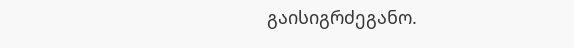გაისიგრძეგანო.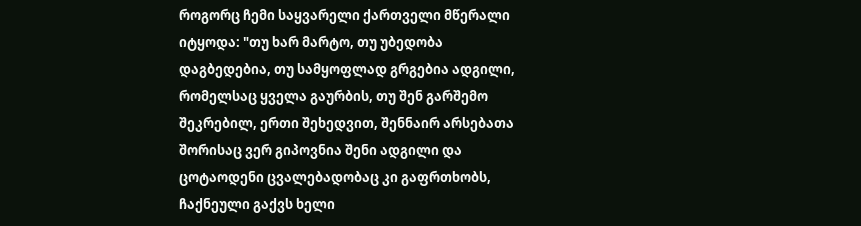როგორც ჩემი საყვარელი ქართველი მწერალი იტყოდა: "თუ ხარ მარტო, თუ უბედობა დაგბედებია, თუ სამყოფლად გრგებია ადგილი, რომელსაც ყველა გაურბის, თუ შენ გარშემო შეკრებილ, ერთი შეხედვით, შენნაირ არსებათა შორისაც ვერ გიპოვნია შენი ადგილი და ცოტაოდენი ცვალებადობაც კი გაფრთხობს, ჩაქნეული გაქვს ხელი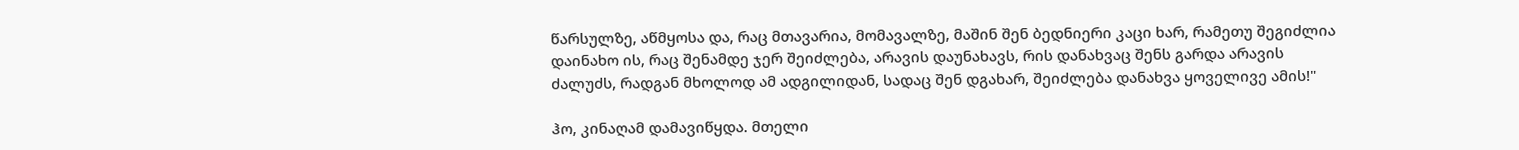წარსულზე, აწმყოსა და, რაც მთავარია, მომავალზე, მაშინ შენ ბედნიერი კაცი ხარ, რამეთუ შეგიძლია დაინახო ის, რაც შენამდე ჯერ შეიძლება, არავის დაუნახავს, რის დანახვაც შენს გარდა არავის ძალუძს, რადგან მხოლოდ ამ ადგილიდან, სადაც შენ დგახარ, შეიძლება დანახვა ყოველივე ამის!"

ჰო, კინაღამ დამავიწყდა. მთელი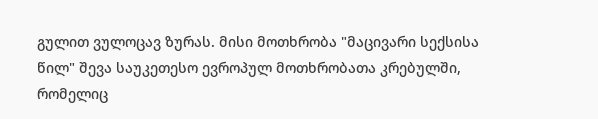გულით ვულოცავ ზურას. მისი მოთხრობა "მაცივარი სექსისა წილ" შევა საუკეთესო ევროპულ მოთხრობათა კრებულში, რომელიც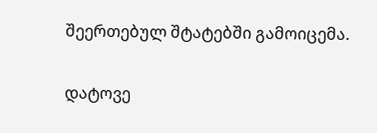შეერთებულ შტატებში გამოიცემა.

დატოვე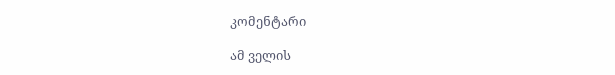კომენტარი

ამ ველის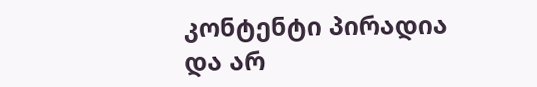კონტენტი პირადია და არ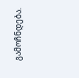გამოჩნდება.